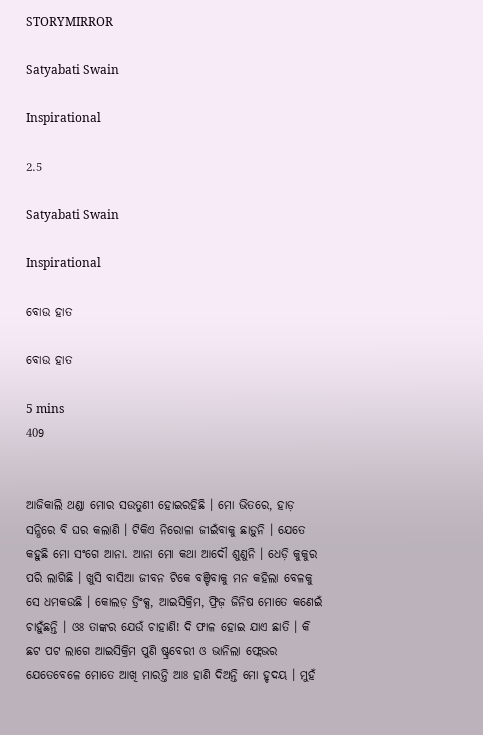STORYMIRROR

Satyabati Swain

Inspirational

2.5

Satyabati Swain

Inspirational

ବୋଉ ହାତ

ବୋଉ ହାତ

5 mins
409


ଆଜିକାଲି ଥଣ୍ଡା ମୋର ସଉତୁଣୀ ହୋଇରହିଛି । ମୋ ଭିତରେ, ହାଡ଼ ସନ୍ଧିରେ ବି ଘର କଲାଣି । ଟିକିଏ ନିରୋଳା ଜୀଇଁବାକୁ ଛାଡ଼ୁନି । ଯେତେ କହୁଛି ମୋ ସଂଗେ ଆନା. ଆନା ମୋ କଥା ଆଦୌ ଶୁଣୁନି । ଧେଡ଼ି କୁକୁର ପରି ଲାଗିଛି । ଖୁସି ବାସିଆ ଜୀବନ ଟିକେ ବଞ୍ଚିବାକୁ ମନ କହିଲା ବେଳକୁ ସେ ଧମକଉଛି । କୋଲଡ଼ ଡ୍ରିଂକ୍ସ, ଆଇସିକ୍ରିମ, ଫ୍ରିଜ଼ ଜିନିଷ ମୋତେ କଣେଇଁ ଚାହୁଁଛନ୍ତି । ଓଃ ତାଙ୍କର ଯେଉଁ ଚାହାଣି! ଦି ଫାଳ ହୋଇ ଯାଏ ଛାତି । କି ଛଟ ପଟ ଲାଗେ ଆଇସିକ୍ରିମ ପୁଣି ଷ୍ଟ୍ରବେରୀ ଓ ଭାନିଲା ଫ୍ଲେଭର ଯେତେବେଳେ ମୋତେ ଆଖି ମାରନ୍ତି ଆଃ ହାଣି ଦିଅନ୍ତି ମୋ ହୃଦୟ । ମୁହଁ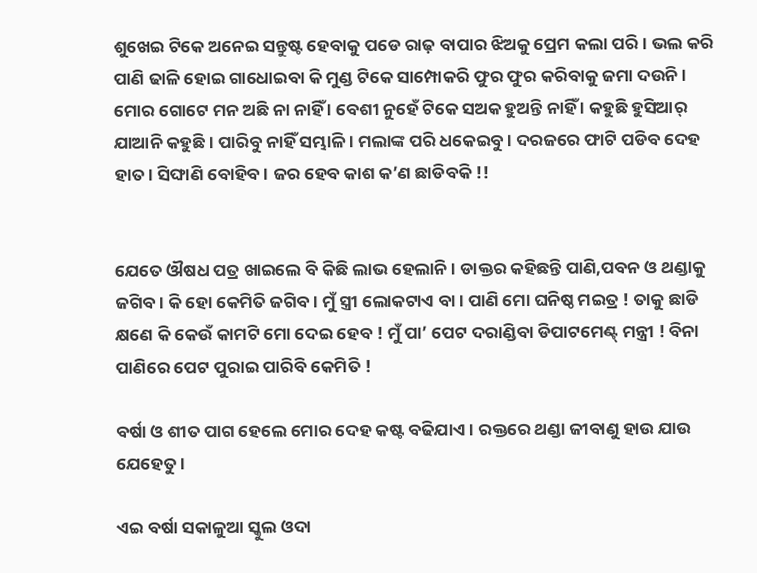ଶୁଖେଇ ଟିକେ ଅନେଇ ସନ୍ତୁଷ୍ଟ ହେବାକୁ ପଡେ ରାଢ଼ ବାପାର ଝିଅକୁ ପ୍ରେମ କଲା ପରି । ଭଲ କରି ପାଣି ଢାଳି ହୋଇ ଗାଧୋଇବା କି ମୁଣ୍ଡ ଟିକେ ସାମ୍ପୋକରି ଫୁର ଫୁର କରିବାକୁ ଜମା ଦଉନି । ମୋର ଗୋଟେ ମନ ଅଛି ନା ନାହିଁ । ବେଶୀ ନୁହେଁ ଟିକେ ସଅକ ହୁଅନ୍ତି ନାହିଁ । କହୁଛି ହୁସିଆର୍ ଯାଆନି କହୁଛି । ପାରିବୁ ନାହିଁ ସମ୍ଭାଳି । ମଲାଙ୍କ ପରି ଧକେଇବୁ । ଦରଜରେ ଫାଟି ପଡିବ ଦେହ ହାତ । ସିଙ୍ଘାଣି ବୋହିବ । ଜର ହେବ କାଶ କ’ଣ ଛାଡିବକି !!


ଯେତେ ଔଷଧ ପତ୍ର ଖାଇଲେ ବି କିଛି ଲାଭ ହେଲାନି । ଡାକ୍ତର କହିଛନ୍ତି ପାଣି,ପବନ ଓ ଥଣ୍ଡାକୁ ଜଗିବ । କି ହୋ କେମିତି ଜଗିବ । ମୁଁ ସ୍ତ୍ରୀ ଲୋକଟାଏ ବା । ପାଣି ମୋ ଘନିଷ୍ଠ ମଇତ୍ର ! ତାକୁ ଛାଡି କ୍ଷଣେ କି କେଉଁ କାମଟି ମୋ ଦେଇ ହେବ ! ମୁଁ ପା’ ପେଟ ଦରାଣ୍ଡିବା ଡିପାଟମେଣ୍ଟ୍ ମନ୍ତ୍ରୀ ! ବିନା ପାଣିରେ ପେଟ ପୁରାଇ ପାରିବି କେମିତି !

ବର୍ଷା ଓ ଶୀତ ପାଗ ହେଲେ ମୋର ଦେହ କଷ୍ଟ ବଢିଯାଏ । ରକ୍ତରେ ଥଣ୍ଡା ଜୀବାଣୁ ହାଉ ଯାଉ ଯେହେତୁ ।

ଏଇ ବର୍ଷା ସକାଳୁଆ ସ୍କୁଲ ଓଦା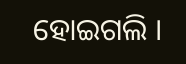ହୋଇଗଲି ।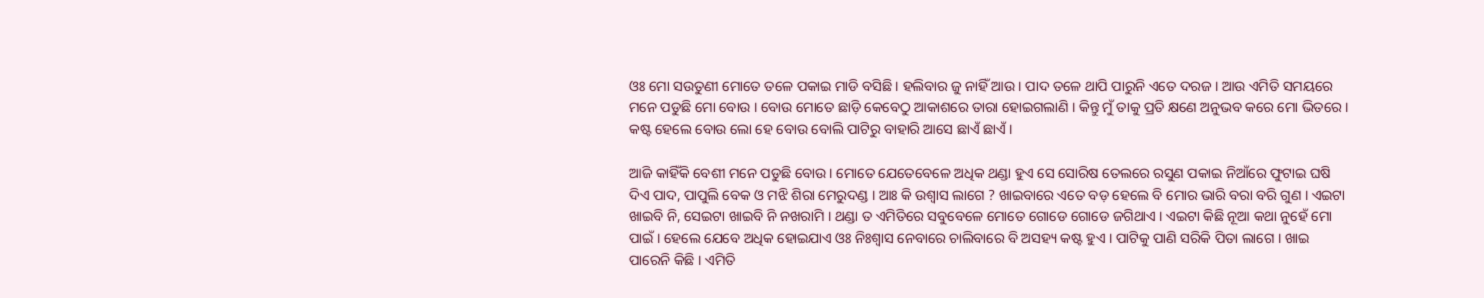ଓଃ ମୋ ସଉତୁଣୀ ମୋତେ ତଳେ ପକାଇ ମାଡି ବସିଛି । ହଲିବାର ଜୁ ନାହିଁ ଆଉ । ପାଦ ତଳେ ଥାପି ପାରୁନି ଏତେ ଦରଜ । ଆଉ ଏମିତି ସମୟରେ ମନେ ପଡୁଛି ମୋ ବୋଉ । ବୋଉ ମୋତେ ଛାଡ଼ି କେବେଠୁ ଆକାଶରେ ତାରା ହୋଇଗଲାଣି । କିନ୍ତୁ ମୁଁ ତାକୁ ପ୍ରତି କ୍ଷଣେ ଅନୁଭବ କରେ ମୋ ଭିତରେ । କଷ୍ଟ ହେଲେ ବୋଉ ଲୋ ହେ ବୋଉ ବୋଲି ପାଟିରୁ ବାହାରି ଆସେ ଛାଏଁ ଛାଏଁ ।

ଆଜି କାହିଁକି ବେଶୀ ମନେ ପଡୁଛି ବୋଉ । ମୋତେ ଯେତେବେଳେ ଅଧିକ ଥଣ୍ଡା ହୁଏ ସେ ସୋରିଷ ତେଲରେ ରସୁଣ ପକାଇ ନିଆଁରେ ଫୁଟାଇ ଘଷି ଦିଏ ପାଦ, ପାପୁଲି ବେକ ଓ ମଝି ଶିରା ମେରୁଦଣ୍ଡ । ଆଃ କି ଉଶ୍ୱାସ ଲାଗେ ? ଖାଇବାରେ ଏତେ ବଡ଼ ହେଲେ ବି ମୋର ଭାରି ବରା ବରି ଗୁଣ । ଏଇଟା ଖାଇବି ନି, ସେଇଟା ଖାଇବି ନି ନଖରାମି । ଥଣ୍ଡା ତ ଏମିତିରେ ସବୁବେଳେ ମୋତେ ଗୋଡେ ଗୋଡେ ଜଗିଥାଏ । ଏଇଟା କିଛି ନୂଆ କଥା ନୁହେଁ ମୋ ପାଇଁ । ହେଲେ ଯେବେ ଅଧିକ ହୋଇଯାଏ ଓଃ ନିଃଶ୍ୱାସ ନେବାରେ ଚାଲିବାରେ ବି ଅସହ୍ୟ କଷ୍ଟ ହୁଏ । ପାଟିକୁ ପାଣି ସରିକି ପିତା ଲାଗେ । ଖାଇ ପାରେନି କିଛି । ଏମିତି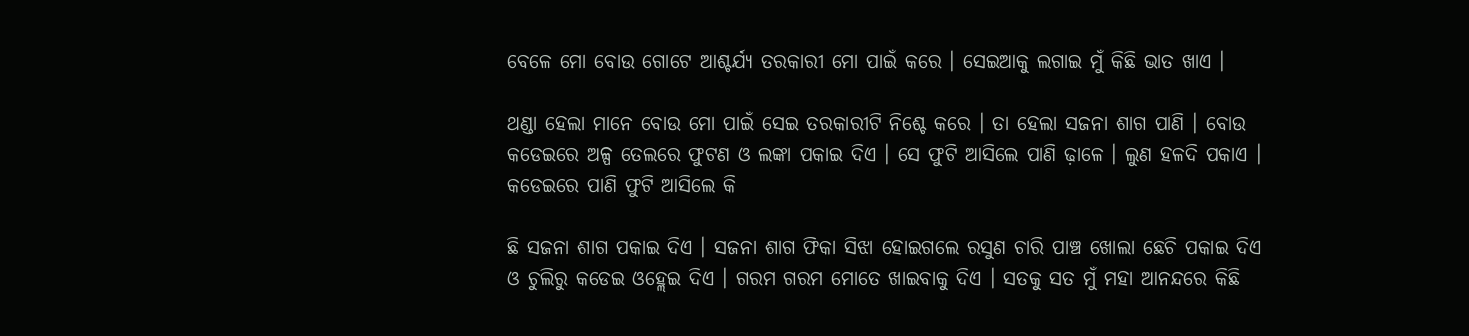ବେଳେ ମୋ ବୋଉ ଗୋଟେ ଆଶ୍ଚର୍ଯ୍ୟ ତରକାରୀ ମୋ ପାଇଁ କରେ । ସେଇଆକୁ ଲଗାଇ ମୁଁ କିଛି ଭାତ ଖାଏ ।

ଥଣ୍ଡା ହେଲା ମାନେ ବୋଉ ମୋ ପାଇଁ ସେଇ ତରକାରୀଟି ନିଶ୍ଚେ କରେ । ତା ହେଲା ସଜନା ଶାଗ ପାଣି । ବୋଉ କଡେଇରେ ଅଳ୍ପ ତେଲରେ ଫୁଟଣ ଓ ଲଙ୍କା ପକାଇ ଦିଏ । ସେ ଫୁଟି ଆସିଲେ ପାଣି ଢ଼ାଳେ । ଲୁଣ ହଳଦି ପକାଏ । କଡେଇରେ ପାଣି ଫୁଟି ଆସିଲେ କି

ଛି ସଜନା ଶାଗ ପକାଇ ଦିଏ । ସଜନା ଶାଗ ଫିକା ସିଝା ହୋଇଗଲେ ରସୁଣ ଚାରି ପାଞ୍ଚ ଖୋଲା ଛେଚି ପକାଇ ଦିଏ ଓ ଚୁଲିରୁ କଡେଇ ଓହ୍ଲେଇ ଦିଏ । ଗରମ ଗରମ ମୋତେ ଖାଇବାକୁ ଦିଏ । ସତକୁ ସତ ମୁଁ ମହା ଆନନ୍ଦରେ କିଛି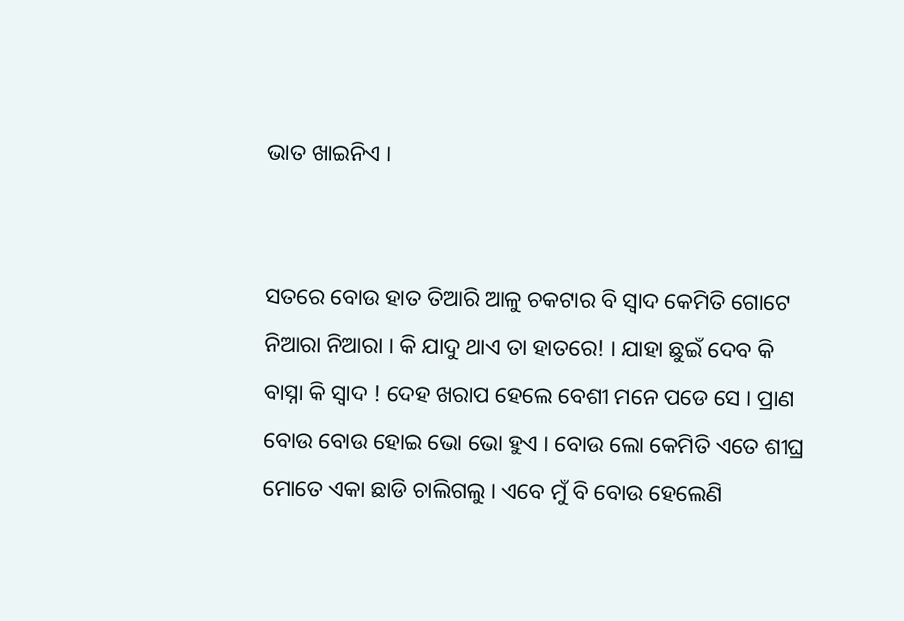ଭାତ ଖାଇନିଏ ।


ସତରେ ବୋଉ ହାତ ତିଆରି ଆଳୁ ଚକଟାର ବି ସ୍ୱାଦ କେମିତି ଗୋଟେ ନିଆରା ନିଆରା । କି ଯାଦୁ ଥାଏ ତା ହାତରେ! । ଯାହା ଛୁଇଁ ଦେବ କି ବାସ୍ନା କି ସ୍ୱାଦ ! ଦେହ ଖରାପ ହେଲେ ବେଶୀ ମନେ ପଡେ ସେ । ପ୍ରାଣ ବୋଉ ବୋଉ ହୋଇ ଭୋ ଭୋ ହୁଏ । ବୋଉ ଲୋ କେମିତି ଏତେ ଶୀଘ୍ର ମୋତେ ଏକା ଛାଡି ଚାଲିଗଲୁ । ଏବେ ମୁଁ ବି ବୋଉ ହେଲେଣି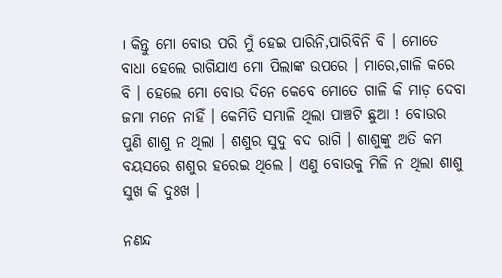। କିନ୍ତୁ ମୋ ବୋଉ ପରି ମୁଁ ହେଇ ପାରିନି,ପାରିବିନି ବି । ମୋତେ ବାଧା ହେଲେ ରାଗିଯାଏ ମୋ ପିଲାଙ୍କ ଉପରେ । ମାରେ,ଗାଳି କରେ ବି । ହେଲେ ମୋ ବୋଉ ଦିନେ କେବେ ମୋତେ ଗାଳି କି ମାଡ଼ ଦେବା ଜମା ମନେ ନାହିଁ । କେମିତି ସମ୍ଭାଳି ଥିଲା ପାଞ୍ଚଟି ଛୁଆ ! ବୋଉର ପୁଣି ଶାଶୁ ନ ଥିଲା । ଶଶୁର ସୁଦୁ ବଦ ରାଗି । ଶାଶୁଙ୍କୁ ଅତି କମ ବୟସରେ ଶଶୁର ହରେଇ ଥିଲେ । ଏଣୁ ବୋଉକୁ ମିଳି ନ ଥିଲା ଶାଶୁ ସୁଖ କି ଦୁଃଖ ।

ନଣନ୍ଦ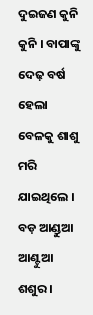ଦୁଇଜଣ କୁନି କୁନି । ବାପାଙ୍କୁ ଦେଢ଼ ବର୍ଷ ହେଲା ବେଳକୁ ଶାଶୁ ମରି ଯାଇଥିଲେ । ବଡ଼ ଆଣ୍ଡୁଆ ଆଣ୍ଟୁଆ ଶଶୁର ।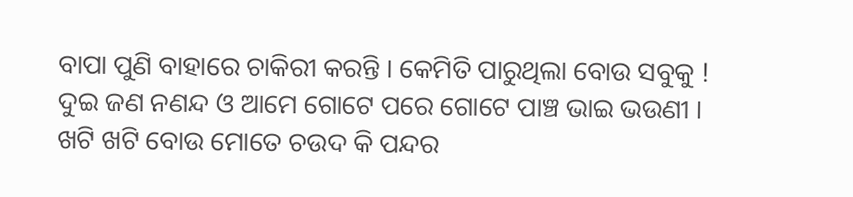ବାପା ପୁଣି ବାହାରେ ଚାକିରୀ କରନ୍ତି । କେମିତି ପାରୁଥିଲା ବୋଉ ସବୁକୁ ! ଦୁଇ ଜଣ ନଣନ୍ଦ ଓ ଆମେ ଗୋଟେ ପରେ ଗୋଟେ ପାଞ୍ଚ ଭାଇ ଭଉଣୀ । ଖଟି ଖଟି ବୋଉ ମୋତେ ଚଉଦ କି ପନ୍ଦର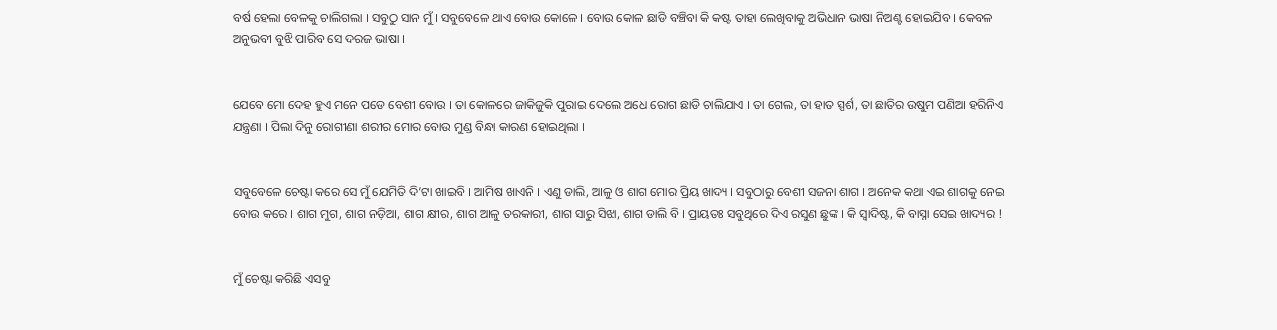ବର୍ଷ ହେଲା ବେଳକୁ ଚାଲିଗଲା । ସବୁଠୁ ସାନ ମୁଁ । ସବୁବେଳେ ଥାଏ ବୋଉ କୋଳେ । ବୋଉ କୋଳ ଛାଡି ବଞ୍ଚିବା କି କଷ୍ଟ ତାହା ଲେଖିବାକୁ ଅଭିଧାନ ଭାଷା ନିଅଣ୍ଟ ହୋଇଯିବ । କେବଳ ଅନୁଭବୀ ବୁଝି ପାରିବ ସେ ଦରଜ ଭାଷା ।


ଯେବେ ମୋ ଦେହ ହୁଏ ମନେ ପଡେ ବେଶୀ ବୋଉ । ତା କୋଳରେ ଜାକିଜୁକି ପୁରାଇ ଦେଲେ ଅଧେ ରୋଗ ଛାଡି ଚାଲିଯାଏ । ତା ଗେଲ, ତା ହାତ ସ୍ପର୍ଶ, ତା ଛାତିର ଉଷୁମ ପଣିଆ ହରିନିଏ ଯନ୍ତ୍ରଣା । ପିଲା ଦିନୁ ରୋଗୀଣା ଶରୀର ମୋର ବୋଉ ମୁଣ୍ଡ ବିନ୍ଧା କାରଣ ହୋଇଥିଲା ।


ସବୁବେଳେ ଚେଷ୍ଟା କରେ ସେ ମୁଁ ଯେମିତି ଦି’ଟା ଖାଇବି । ଆମିଷ ଖାଏନି । ଏଣୁ ଡାଲି, ଆଳୁ ଓ ଶାଗ ମୋର ପ୍ରିୟ ଖାଦ୍ୟ । ସବୁଠାରୁ ବେଶୀ ସଜନା ଶାଗ । ଅନେକ କଥା ଏଇ ଶାଗକୁ ନେଇ ବୋଉ କରେ । ଶାଗ ମୁଗ, ଶାଗ ନଡ଼ିଆ, ଶାଗ କ୍ଷୀର, ଶାଗ ଆଳୁ ତରକାରୀ, ଶାଗ ସାରୁ ସିଝା, ଶାଗ ଡାଲି ବି । ପ୍ରାୟତଃ ସବୁଥିରେ ଦିଏ ରସୁଣ ଛୁଙ୍କ । କି ସ୍ୱାଦିଷ୍ଟ, କି ବାସ୍ନା ସେଇ ଖାଦ୍ୟର !


ମୁଁ ଚେଷ୍ଟା କରିଛି ଏସବୁ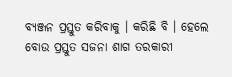ବ୍ୟଞ୍ଜନ ପ୍ରସ୍ତୁତ କରିବାକୁ । କରିଛି ବି । ହେଲେ ବୋଉ ପ୍ରସ୍ତୁତ ସଜନା ଶାଗ ତରକାରୀ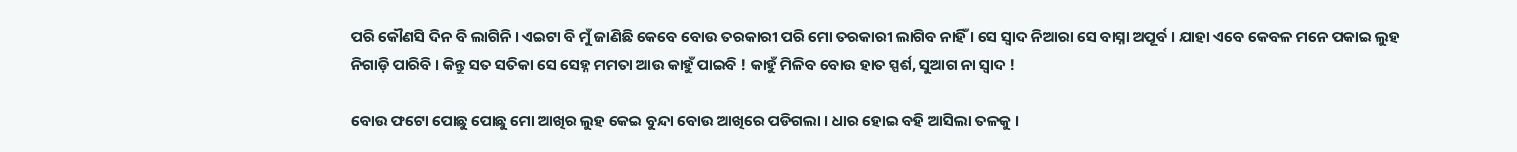ପରି କୌଣସି ଦିନ ବି ଲାଗିନି । ଏଇଟା ବି ମୁଁ ଜାଣିଛି କେବେ ବୋଉ ତରକାରୀ ପରି ମୋ ତରକାରୀ ଲାଗିବ ନାହିଁ । ସେ ସ୍ୱାଦ ନିଆରା ସେ ବାସ୍ନା ଅପୂର୍ବ । ଯାହା ଏବେ କେବଳ ମନେ ପକାଇ ଲୁହ ନିଗାଡ଼ି ପାରିବି । କିନ୍ତୁ ସତ ସତିକା ସେ ସେହ୍ନ ମମତା ଆଉ କାହୁଁ ପାଇବି ! କାହୁଁ ମିଳିବ ବୋଉ ହାତ ସ୍ପର୍ଶ, ସୁଆଗ ନା ସ୍ୱାଦ !

ବୋଉ ଫଟୋ ପୋଛୁ ପୋଛୁ ମୋ ଆଖିର ଲୁହ କେଇ ବୁନ୍ଦା ବୋଉ ଆଖିରେ ପଡିଗଲା । ଧାର ହୋଇ ବହି ଆସିଲା ତଳକୁ ।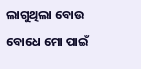ଲାଗୁଥିଲା ବୋଉ ବୋଧେ ମୋ ପାଇଁ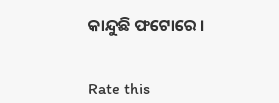କାନ୍ଦୁଛି ଫଟୋରେ ।


Rate this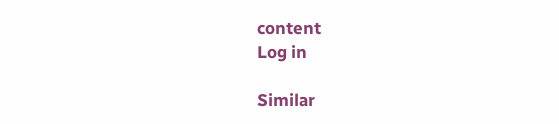content
Log in

Similar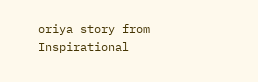oriya story from Inspirational